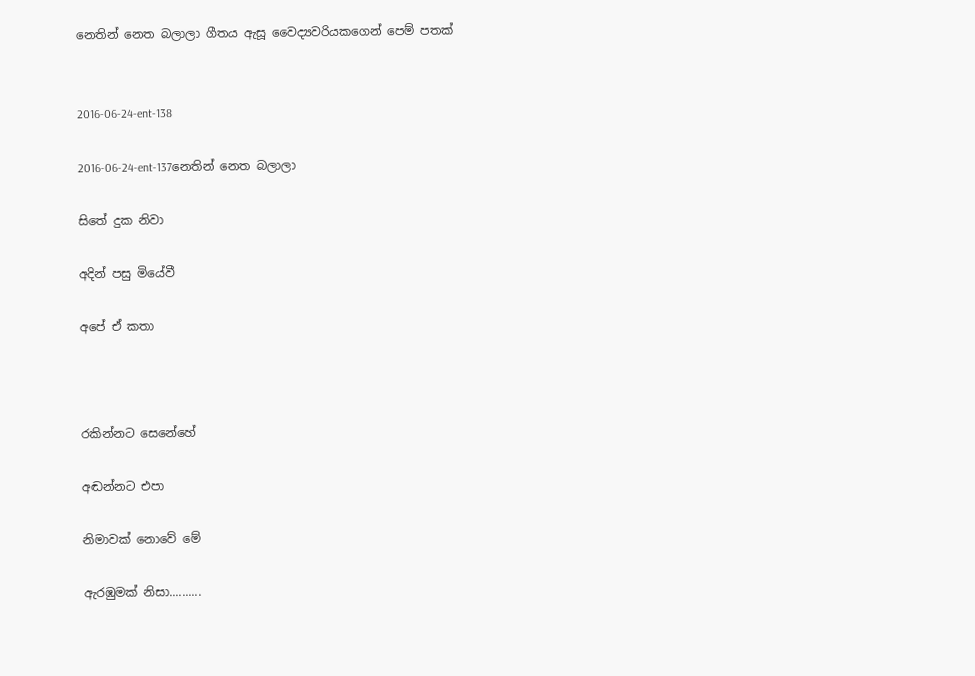නෙතින් නෙත බලාලා ගීතය ඇසූ වෛද්‍යවරියකගෙන් පෙම් පතක්


2016-06-24-ent-138

2016-06-24-ent-137නෙතින් නෙත බලාලා

සිතේ දුක නිවා

අදින් පසු මියේවී

අපේ ඒ කතා



රකින්නට සෙනේහේ

අඬන්නට එපා

නිමාවක් නොවේ මේ

ඇරඹුමක් නිසා..........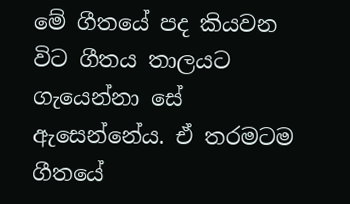මේ ගීතයේ පද කියවන විට ගීතය තාලයට ගැයෙන්නා සේ ඇසෙන්නේය. ඒ තරමටම ගීතයේ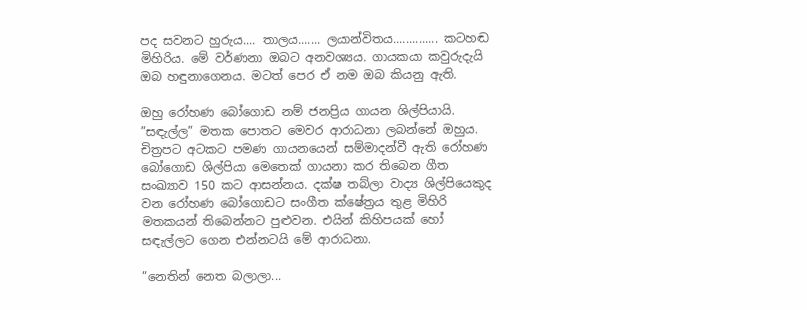පද සවනට හුරුය.... තාලය....... ලයාන්විතය.............. කටහඬ මිහිරිය. මේ වර්ණනා ඔබට අනවශ්‍යය. ගායකයා කවුරුදැයි ඔබ හඳුනාගෙනය. මටත් පෙර ඒ නම ඔබ කියනු ඇති.

ඔහු රෝහණ බෝගොඩ නම් ජනප්‍රිය ගායන ශිල්පියායි. ”සඳැල්ල” මතක පොතට මෙවර ආරාධනා ලබන්නේ ඔහුය. චිත්‍රපට අටකට පමණ ගායනයෙන් සම්මාදන්වී ඇති රෝහණ බෝගොඩ ශිල්පියා මෙතෙක් ගායනා කර තිබෙන ගීත සංඛ්‍යාව 150 කට ආසන්නය. දක්ෂ තබ්ලා වාද්‍ය ශිල්පියෙකුද වන රෝහණ බෝගොඩට සංගීත ක්ෂේත්‍රය තුළ මිහිරි මතකයන් තිබෙන්නට පුළුවන. එයින් කිහිපයක් හෝ සඳැල්ලට ගෙන එන්නටයි මේ ආරාධනා.

”නෙතින් නෙත බලාලා...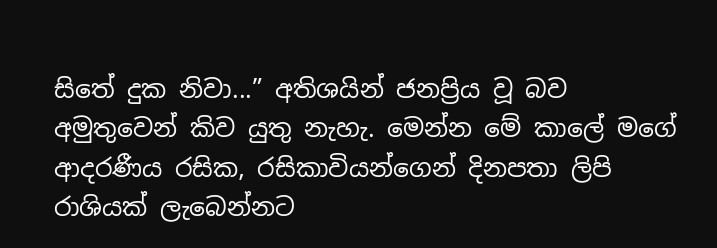සිතේ දුක නිවා...” අතිශයින් ජනප්‍රිය වූ බව අමුතුවෙන් කිව යුතු නැහැ. මෙන්න මේ කාලේ මගේ ආදරණීය රසික, රසිකාවියන්ගෙන් දිනපතා ලිපි රාශියක් ලැබෙන්නට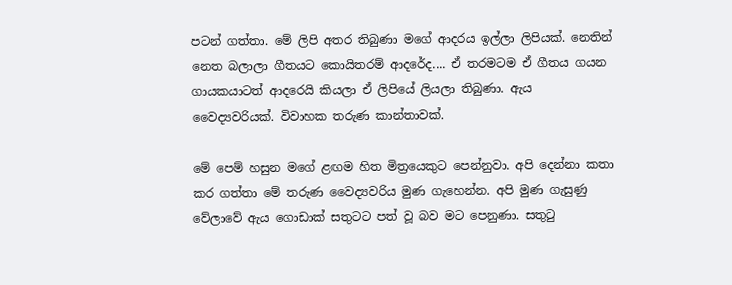පටන් ගත්තා. මේ ලිපි අතර තිබුණා මගේ ආදරය ඉල්ලා ලිපියක්. නෙතින් නෙත බලාලා ගීතයට කොයිතරම් ආදරේද.... ඒ තරමටම ඒ ගීතය ගයන ගායකයාටත් ආදරෙයි කියලා ඒ ලිපියේ ලියලා තිබුණා. ඇය වෛද්‍යවරියක්. විවාහක තරුණ කාන්තාවක්.

මේ පෙම් හසුන මගේ ළඟම හිත මිත්‍රයෙකුට පෙන්නුවා. අපි දෙන්නා කතා කර ගත්තා මේ තරුණ වෛද්‍යවරිය මුණ ගැහෙන්න. අපි මුණ ගැසුණු වේලාවේ ඇය ගොඩාක් සතුටට පත් වූ බව මට පෙනුණා. සතුටු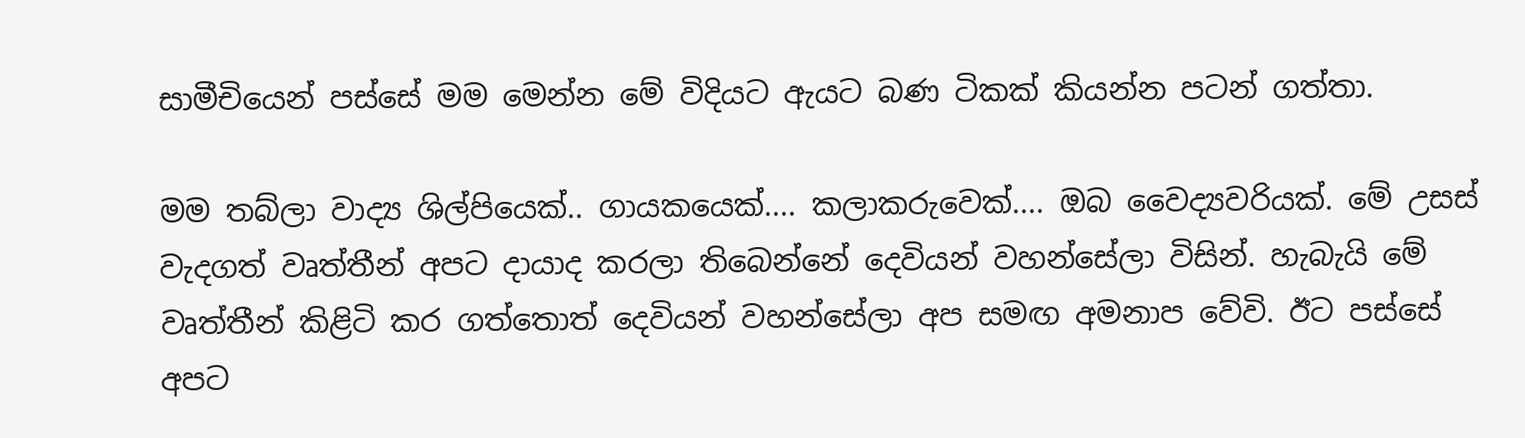සාමීචියෙන් පස්සේ මම මෙන්න මේ විදියට ඇයට බණ ටිකක් කියන්න පටන් ගත්තා.

මම තබ්ලා වාද්‍ය ශිල්පියෙක්.. ගායකයෙක්.... කලාකරුවෙක්.... ඔබ වෛද්‍යවරියක්. මේ උසස් වැදගත් වෘත්තීන් අපට දායාද කරලා තිබෙන්නේ දෙවියන් වහන්සේලා විසින්. හැබැයි මේ වෘත්තීන් කිළිටි කර ගත්තොත් දෙවියන් වහන්සේලා අප සමඟ අමනාප වේවි. ඊට පස්සේ අපට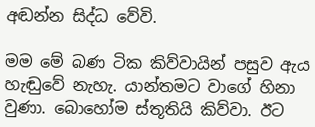අඬන්න සිද්ධ වේවි.

මම මේ බණ ටික කිව්වායින් පසුව ඇය හැඬුවේ නැහැ. යාන්තමට වාගේ හිනා වුණා. බොහෝම ස්තූතියි කිව්වා. ඊට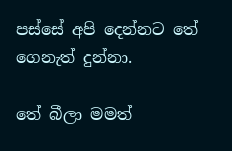පස්සේ අපි දෙන්නට තේ ගෙනැත් දුන්නා.

තේ බීලා මමත්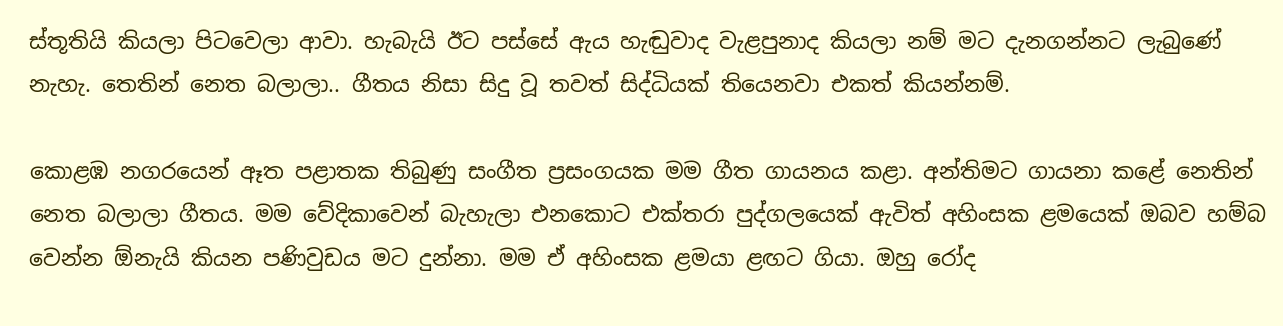ස්තූතියි කියලා පිටවෙලා ආවා. හැබැයි ඊට පස්සේ ඇය හැඬුවාද වැළපුනාද කියලා නම් මට දැනගන්නට ලැබුණේ නැහැ. තෙතින් නෙත බලාලා.. ගීතය නිසා සිදු වූ තවත් සිද්ධියක් තියෙනවා එකත් කියන්නම්.

කොළඹ නගරයෙන් ඈත පළාතක තිබුණු සංගීත ප්‍රසංගයක මම ගීත ගායනය කළා. අන්තිමට ගායනා කළේ නෙතින් නෙත බලාලා ගීතය. මම වේදිකාවෙන් බැහැලා එනකොට එක්තරා පුද්ගලයෙක් ඇවිත් අහිංසක ළමයෙක් ඔබව හම්බ වෙන්න ඕනැයි කියන පණිවුඩය මට දුන්නා. මම ඒ අහිංසක ළමයා ළඟට ගියා. ඔහු රෝද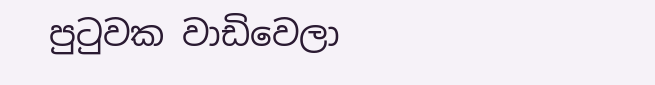පුටුවක වාඩිවෙලා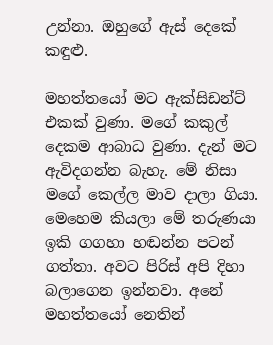උන්නා. ඔහුගේ ඇස් දෙකේ කඳුළු.

මහත්තයෝ මට ඇක්සිඩන්ට් එකක් වුණා. මගේ කකුල් දෙකම ආබාධ වුණා. දැන් මට ඇවිදගන්න බැහැ. මේ නිසා මගේ කෙල්ල මාව දාලා ගියා. මෙහෙම කියලා මේ තරුණයා ඉකි ගගහා හඬන්න පටන් ගත්තා. අවට පිරිස් අපි දිහා බලාගෙන ඉන්නවා. අනේ මහත්තයෝ නෙතින්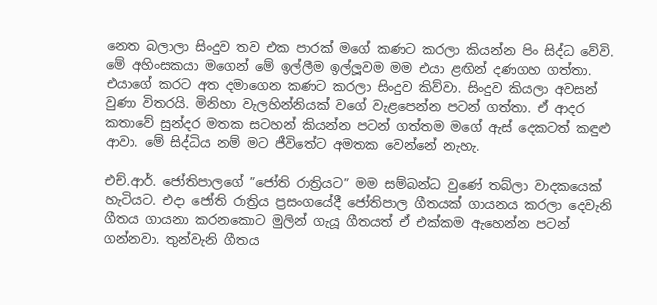නෙත බලාලා සිංදුව තව එක පාරක් මගේ කණට කරලා කියන්න පිං සිද්ධ වේවි. මේ අහිංසකයා මගෙන් මේ ඉල්ලීම ඉල්ලූවම මම එයා ළඟින් දණගහ ගත්තා. එයාගේ කරට අත දමාගෙන කණට කරලා සිංදුව කිව්වා. සිංදුව කියලා අවසන් වුණා විතරයි. මිනිහා වැලහින්නියක් වගේ වැළපෙන්න පටන් ගත්තා. ඒ ආදර කතාවේ සුන්දර මතක සටහන් කියන්න පටන් ගත්තම මගේ ඇස් දෙකටත් කඳුළු ආවා. මේ සිද්ධිය නම් මට ජීවිතේට අමතක වෙන්නේ නැහැ.

එච්.ආර්. ජෝතිපාලගේ ”ජෝති රාත්‍රියට” මම සම්බන්ධ වුණේ තබ්ලා වාදකයෙක් හැටියට. එදා ජෝති රාත්‍රිය ප්‍රසංගයේදී ජෝතිපාල ගීතයක් ගායනය කරලා දෙවැනි ගීතය ගායනා කරනකොට මුලින් ගැයූ ගීතයත් ඒ එක්කම ඇහෙන්න පටන් ගන්නවා. තුන්වැනි ගීතය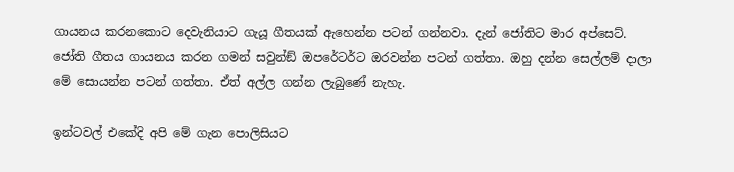ගායනය කරනකොට දෙවැනියාට ගැයූ ගීතයක් ඇහෙන්න පටන් ගන්නවා. දැන් ජෝතිට මාර අප්සෙට්. ජෝති ගීතය ගායනය කරන ගමන් සවුන්ඞ් ඔපරේටර්ට ඔරවන්න පටන් ගත්තා. ඔහු දන්න සෙල්ලම් දාලා මේ සොයන්න පටන් ගත්තා. ඒත් අල්ල ගන්න ලැබුණේ නැහැ.

ඉන්ටවල් එකේදි අපි මේ ගැන පොලිසියට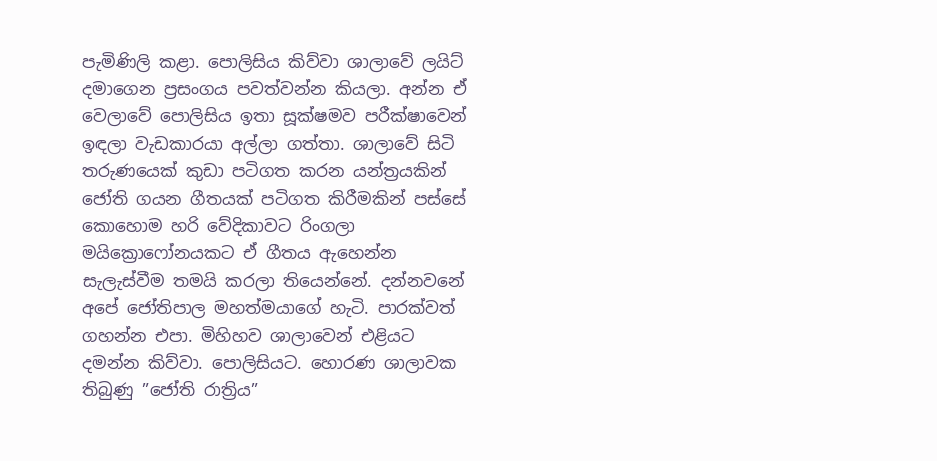පැමිණිලි කළා. පොලිසිය කිව්වා ශාලාවේ ලයිට් දමාගෙන ප්‍රසංගය පවත්වන්න කියලා. අන්න ඒ වෙලාවේ පොලිසිය ඉතා සූක්ෂමව පරීක්ෂාවෙන් ඉඳලා වැඩකාරයා අල්ලා ගත්තා. ශාලාවේ සිටි තරුණයෙක් කුඩා පටිගත කරන යන්ත්‍රයකින් ජෝති ගයන ගීතයක් පටිගත කිරීමකින් පස්සේ කොහොම හරි වේදිකාවට රිංගලා මයික්‍රොෆෝනයකට ඒ ගීතය ඇහෙන්න සැලැස්වීම තමයි කරලා තියෙන්නේ. දන්නවනේ අපේ ජෝතිපාල මහත්මයාගේ හැටි. පාරක්වත් ගහන්න එපා. මිහිහව ශාලාවෙන් එළියට දමන්න කිව්වා. පොලිසියට. හොරණ ශාලාවක තිබුණු ”ජෝති රාත්‍රිය”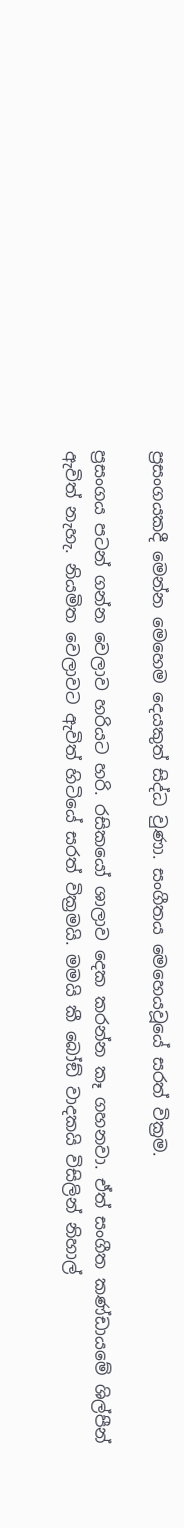ප්‍රසංගයකදී මෙන්න මෙහෙම දෙයකුත් සිද්ධ වුණා. සංගීතය මෙහෙයවූයේ සරත් වික්‍රම.

ප්‍රසංගය පටන් ගන්න වෙලාව හරියට හරි. රසිකයෝ ශාලාව දෙක කරන්න කෑ ගහනවා. ඒත් සංගීත කණ්ඩායමේ ශිල්පීන් ඇවිත් නැහැ. නියමිත වෙලාවට ඇවිත් හිටියේ සරත් වික්‍රමයි. මමයි කී බෝඞ් වාදකයි විසිලින් නිහාල්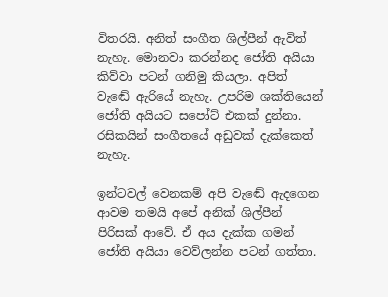විතරයි. අනිත් සංගීත ශිල්පීන් ඇවිත් නැහැ. මොනවා කරන්නද ජෝති අයියා කිව්වා පටන් ගනිමු කියලා. අපිත් වැඬේ ඇරියේ නැහැ. උපරිම ශක්තියෙන් ජෝති අයියට සපෝට් එකක් දුන්නා. රසිකයින් සංගීතයේ අඩුවක් දැක්කෙත් නැහැ.

ඉන්ටවල් වෙනකම් අපි වැඬේ ඇදගෙන ආවම තමයි අපේ අනික් ශිල්පීන් පිරිසක් ආවේ. ඒ අය දැක්ක ගමන් ජෝති අයියා වෙව්ලන්න පටන් ගත්තා.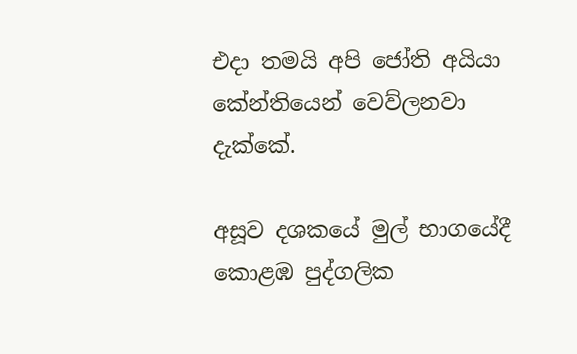එදා තමයි අපි ජෝති අයියා කේන්තියෙන් වෙව්ලනවා දැක්කේ.

අසූව දශකයේ මුල් භාගයේදී කොළඹ පුද්ගලික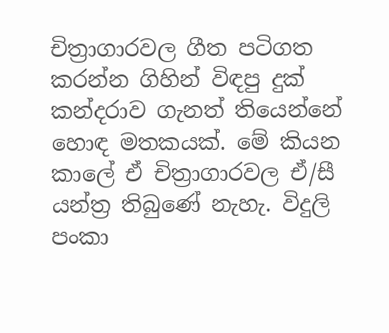චිත්‍රාගාරවල ගීත පටිගත කරන්න ගිහින් විඳපු දුක් කන්දරාව ගැනත් තියෙන්නේ හොඳ මතකයක්. මේ කියන කාලේ ඒ චිත්‍රාගාරවල ඒ/සී යන්ත්‍ර තිබුණේ නැහැ. විදුලි පංකා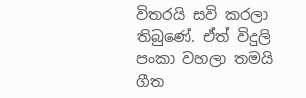විතරයි සවි කරලා තිබුණේ. ඒත් විදුලි පංකා වහලා තමයි ගීත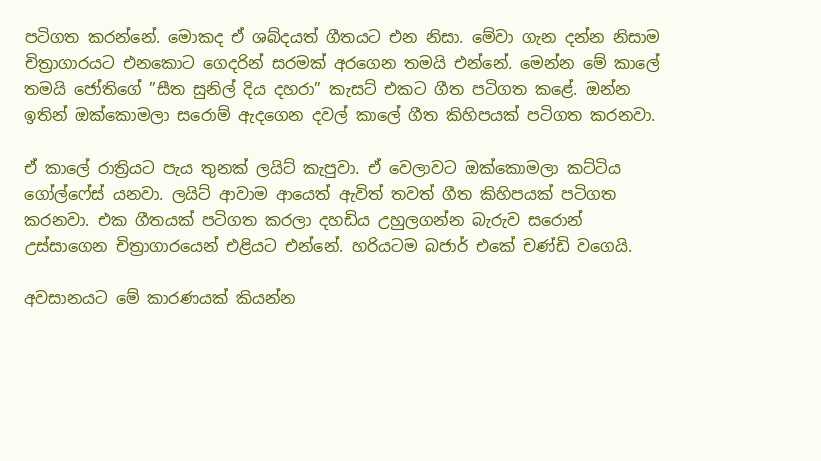පටිගත කරන්නේ. මොකද ඒ ශබ්දයත් ගීතයට එන නිසා. මේවා ගැන දන්න නිසාම චිත්‍රාගාරයට එනකොට ගෙදරින් සරමක් අරගෙන තමයි එන්නේ. මෙන්න මේ කාලේ තමයි ජෝතිගේ ”සීත සුනිල් දිය දහරා” කැසට් එකට ගීත පටිගත කළේ. ඔන්න ඉතින් ඔක්කොමලා සරොම් ඇදගෙන දවල් කාලේ ගීත කිහිපයක් පටිගත කරනවා.

ඒ කාලේ රාත්‍රියට පැය තුනක් ලයිට් කැපුවා. ඒ වෙලාවට ඔක්කොමලා කට්ටිය ගෝල්ෆේස් යනවා. ලයිට් ආවාම ආයෙත් ඇවිත් තවත් ගීත කිහිපයක් පටිගත කරනවා. එක ගීතයක් පටිගත කරලා දහඩිය උහුලගන්න බැරුව සරොන් උස්සාගෙන චිත්‍රාගාරයෙන් එළියට එන්නේ. හරියටම බජාර් එකේ චණ්ඩි වගෙයි.

අවසානයට මේ කාරණයක් කියන්න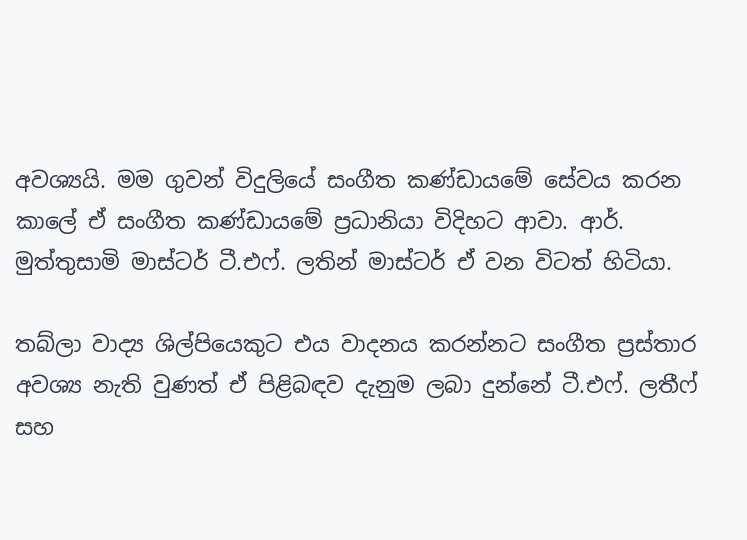අවශ්‍යයි. මම ගුවන් විදුලියේ සංගීත කණ්ඩායමේ සේවය කරන කාලේ ඒ සංගීත කණ්ඩායමේ ප්‍රධානියා විදිහට ආවා. ආර්. මුත්තුසාමි මාස්ටර් ටී.එෆ්. ලතින් මාස්ටර් ඒ වන විටත් හිටියා.

තබ්ලා වාද්‍ය ශිල්පියෙකුට එය වාදනය කරන්නට සංගීත ප්‍රස්තාර අවශ්‍ය නැති වුණත් ඒ පිළිබඳව දැනුම ලබා දුන්නේ ටී.එෆ්. ලතීෆ් සහ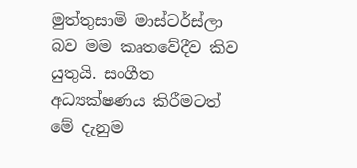මුත්තුසාමි මාස්ටර්ස්ලා බව මම කෘතවේදීව කිව යුතුයි. සංගීත අධ්‍යක්ෂණය කිරීමටත් මේ දැනුම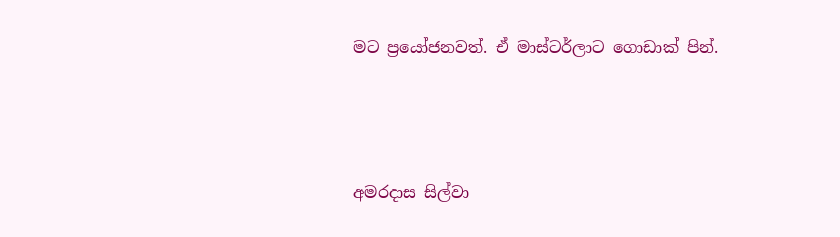මට ප්‍රයෝජනවත්. ඒ මාස්ටර්ලාට ගොඩාක් පින්.



අමරදාස සිල්වා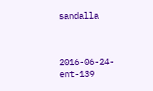sandalla



2016-06-24-ent-139